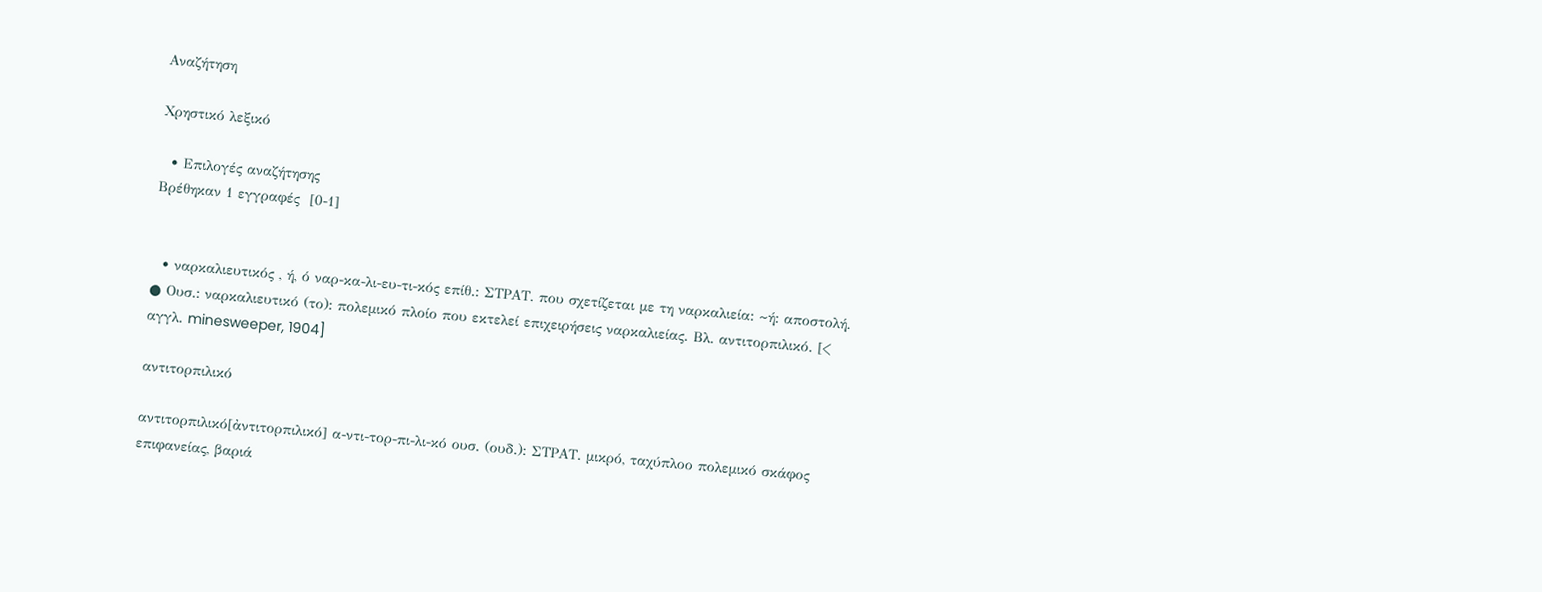Αναζήτηση

Χρηστικό λεξικό

  • Επιλογές αναζήτησης
Βρέθηκαν 1 εγγραφές  [0-1]


  • ναρκαλιευτικός , ή, ό ναρ-κα-λι-ευ-τι-κός επίθ.: ΣΤΡΑΤ. που σχετίζεται με τη ναρκαλιεία: ~ή: αποστολή. ● Ουσ.: ναρκαλιευτικό (το): πολεμικό πλοίο που εκτελεί επιχειρήσεις ναρκαλιείας. Βλ. αντιτορπιλικό. [< αγγλ. minesweeper, 1904]

αντιτορπιλικό

αντιτορπιλικό[ἀντιτορπιλικό] α-ντι-τορ-πι-λι-κό ουσ. (ουδ.): ΣΤΡΑΤ. μικρό, ταχύπλοο πολεμικό σκάφος επιφανείας, βαριά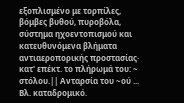εξοπλισμένο με τορπίλες, βόμβες βυθού, πυροβόλα, σύστημα ηχοεντοπισμού και κατευθυνόμενα βλήματα αντιαεροπορικής προστασίας· κατ' επέκτ. το πλήρωμά του: ~ στόλου.|| Ανταρσία του ~ού ... Βλ. καταδρομικό.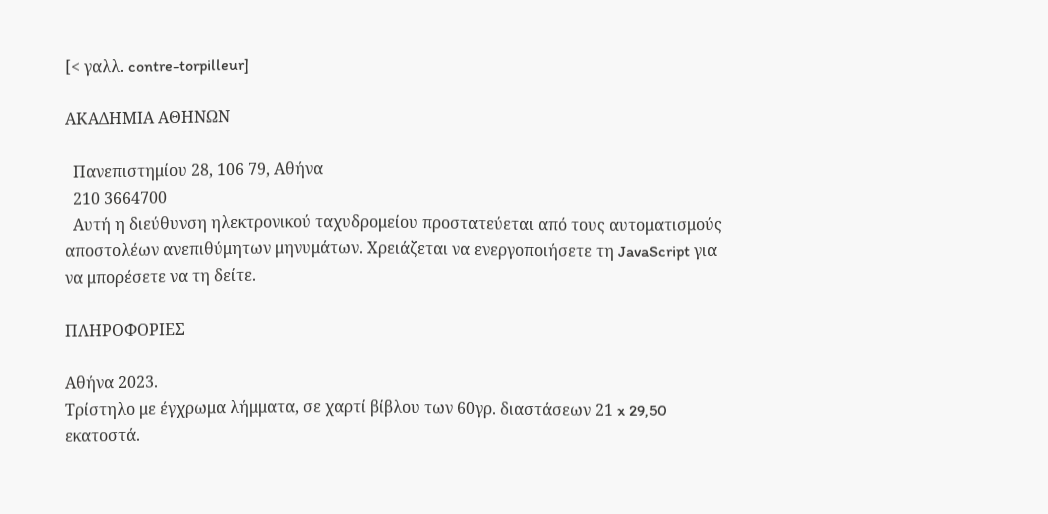[< γαλλ. contre-torpilleur]

ΑΚΑΔΗΜΙΑ ΑΘΗΝΩΝ

  Πανεπιστημίου 28, 106 79, Αθήνα
  210 3664700
  Αυτή η διεύθυνση ηλεκτρονικού ταχυδρομείου προστατεύεται από τους αυτοματισμούς αποστολέων ανεπιθύμητων μηνυμάτων. Χρειάζεται να ενεργοποιήσετε τη JavaScript για να μπορέσετε να τη δείτε.

ΠΛΗΡΟΦΟΡΙΕΣ

Αθήνα 2023.
Τρίστηλο με έγχρωμα λήμματα, σε χαρτί βίβλου των 60γρ. διαστάσεων 21 x 29,50 εκατοστά.